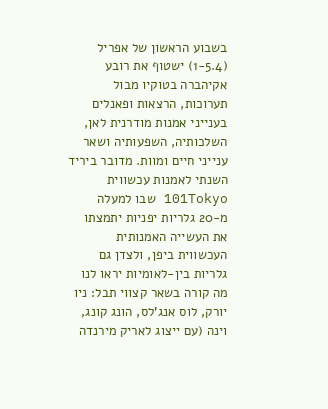בשבוע הראשון של אפריל (1-5.4) ישטוף את רובע אקיהברה בטוקיו מבול תערוכות, הרצאות ופאנלים בענייני אמנות מודרנית לאן, השלכותיה, השפעותיה ושאר ענייני חיים ומוות. מדובר ביריד השנתי לאמנות עכשווית 101Tokyo שבו למעלה מ-20 גלריות יפניות יתמצתו את העשייה האמנותית העכשווית ביפן, ולצדן גם גלריות בין-לאומיות יראו לנו מה קורה בשאר קצווי תבל: ניו יורק, לוס אנג'לס, הונג קונג, וינה (עם ייצוג לאריק מירנדה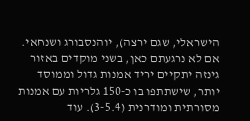הישראלי, שגם ירצה), יוהנסבורג ושנחאי. אם לא נרגעתם כאן, בשני מוקדים באזור גינזה יתקיים יריד אמנות גדול וממוסד יותר, שישתתפו בו כ-150 גלריות עם אמנות מסורתית ומודרנית (3-5.4). עוד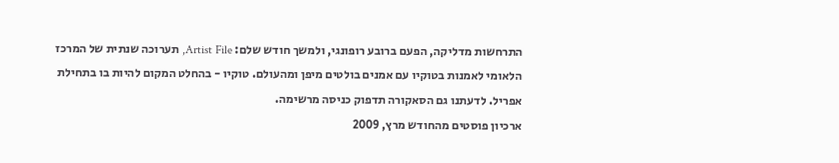התרחשות מדליקה, הפעם ברובע רופונגי, ולמשך חודש שלם: Artist File, תערוכה שנתית של המרכז הלאומי לאמנות בטוקיו עם אמנים בולטים מיפן ומהעולם. טוקיו - בהחלט המקום להיות בו בתחילת אפריל. לדעתנו גם הסאקורה תדפוק כניסה מרשימה.
ארכיון פוסטים מהחודש מרץ, 2009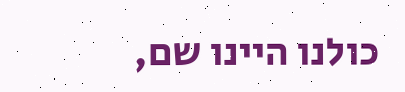כולנו היינו שם,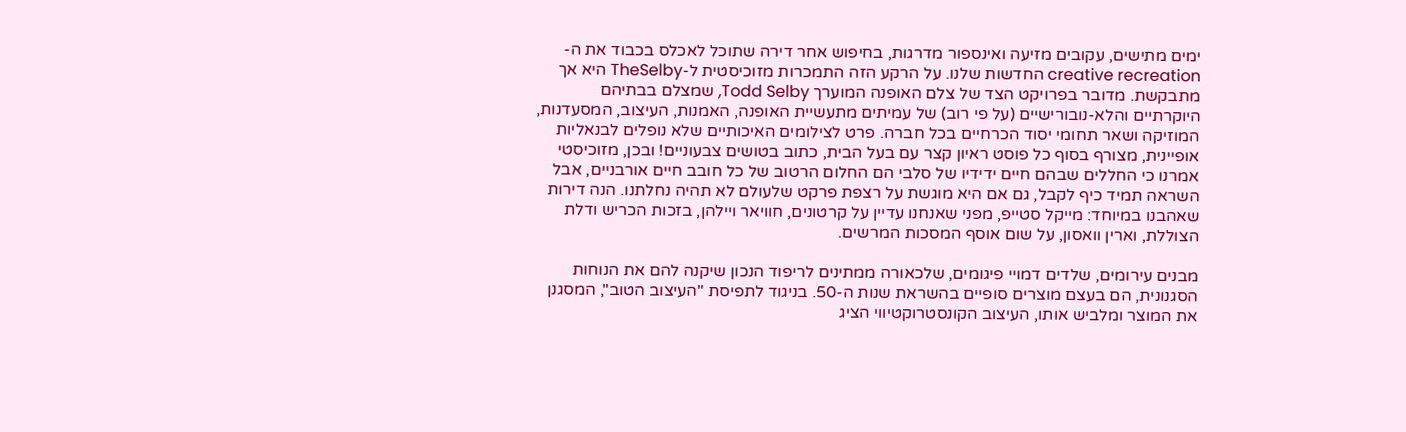ימים מתישים, עקובים מזיעה ואינספור מדרגות, בחיפוש אחר דירה שתוכל לאכלס בכבוד את ה-creative recreation החדשות שלנו. על הרקע הזה התמכרות מזוכיסטית ל-TheSelby היא אך מתבקשת. מדובר בפרויקט הצד של צלם האופנה המוערך Todd Selby, שמצלם בבתיהם היוקרתיים והלא-נובורישיים (על פי רוב) של עמיתים מתעשיית האופנה, האמנות, העיצוב, המסעדנות, המוזיקה ושאר תחומי יסוד הכרחיים בכל חברה. פרט לצילומים האיכותיים שלא נופלים לבנאליות אופיינית, מצורף בסוף כל פוסט ראיון קצר עם בעל הבית, כתוב בטושים צבעוניים! ובכן, מזוכיסטי אמרנו כי החללים שבהם חיים ידידיו של סלבי הם החלום הרטוב של כל חובב חיים אורבניים, אבל השראה תמיד כיף לקבל, גם אם היא מוגשת על רצפת פרקט שלעולם לא תהיה נחלתנו. הנה דירות שאהבנו במיוחד: מייקל סטייפ, מפני שאנחנו עדיין על קרטונים, חוויאר ויילהן, בזכות הכריש ודלת הצוללת, וארין וואסון, על שום אוסף המסכות המרשים.

מבנים עירומים, שלדים דמויי פיגומים, שלכאורה ממתינים לריפוד הנכון שיקנה להם את הנוחות הסגנונית, הם בעצם מוצרים סופיים בהשראת שנות ה-50. בניגוד לתפיסת "העיצוב הטוב", המסגנן את המוצר ומלביש אותו, העיצוב הקונסטרוקטיווי הציג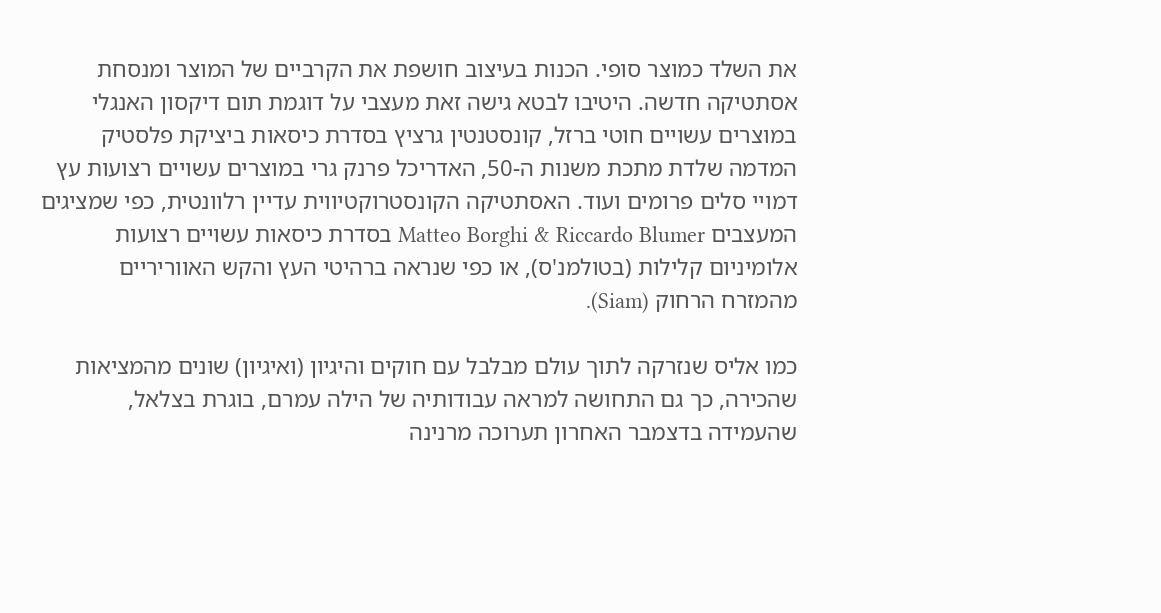את השלד כמוצר סופי. הכנות בעיצוב חושפת את הקרביים של המוצר ומנסחת אסתטיקה חדשה. היטיבו לבטא גישה זאת מעצבי על דוגמת תום דיקסון האנגלי במוצרים עשויים חוטי ברזל, קונסטנטין גרציץ בסדרת כיסאות ביציקת פלסטיק המדמה שלדת מתכת משנות ה-50, האדריכל פרנק גרי במוצרים עשויים רצועות עץ דמויי סלים פרומים ועוד. האסתטיקה הקונסטרוקטיווית עדיין רלוונטית, כפי שמציגים המעצבים Matteo Borghi & Riccardo Blumer בסדרת כיסאות עשויים רצועות אלומיניום קלילות (בטולמנ'ס), או כפי שנראה ברהיטי העץ והקש האווריריים מהמזרח הרחוק (Siam).

כמו אליס שנזרקה לתוך עולם מבלבל עם חוקים והיגיון (ואיגיון) שונים מהמציאות שהכירה, כך גם התחושה למראה עבודותיה של הילה עמרם, בוגרת בצלאל, שהעמידה בדצמבר האחרון תערוכה מרנינה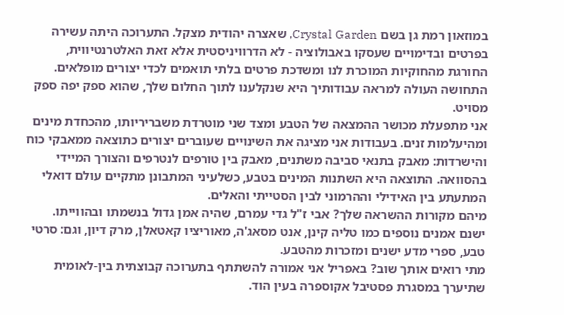במוזאון רמת גן בשם Crystal Garden, שאצרה יהודית מצקל. התערוכה היתה עשירה בפרטים ובדימויים שעסקו באבולוציה - לא הדרוויניסטית אלא זאת האלטרנטיווית, החורגת מהחוקיות המוכרת לנו ומשדכת פרטים בלתי תואמים לכדי יצורים מופלאים.
התחושה העולה למראה עבודותיך היא שנקלענו לתוך החלום שלך, שהוא ספק יפה ספק מסויט.
אני מתפעלת מכושר ההמצאה של הטבע ומצד שני מוטרדת משבריריותו, מהכחדת מינים ומהיעלמות זנים. בעבודות אני מציגה את השינויים שעוברים יצורים כתוצאה ממאבקי כוח והישרדות: מאבק בתנאי סביבה משתנים, מאבק בין טורפים לנטרפים והצורך המיידי בהסוואה. התוצאה היא השתנות המינים בטבע, כשלעיני המתבונן מתקיים עולם דואלי המתעתע בין האידילי וההרמוני לבין הסטייתי והאלים.
מיהם מקורות ההשראה שלך? אבי ז"ל גדי עמרם, שהיה אמן גדול בנשמתו ובהווייתו. ישנם אמנים נוספים כמו טליה קינן, אנט מסאג'ה, מאוריציו קאטאלן, מרק דיון, וגם: סרטי טבע, ספרי מדע ישנים ומזכרות מהטבע.
מתי רואים אותך שוב? באפריל אני אמורה להשתתף בתערוכה קבוצתית בין-לאומית שתיערך במסגרת פסטיבל אקוספרה בעין הוד.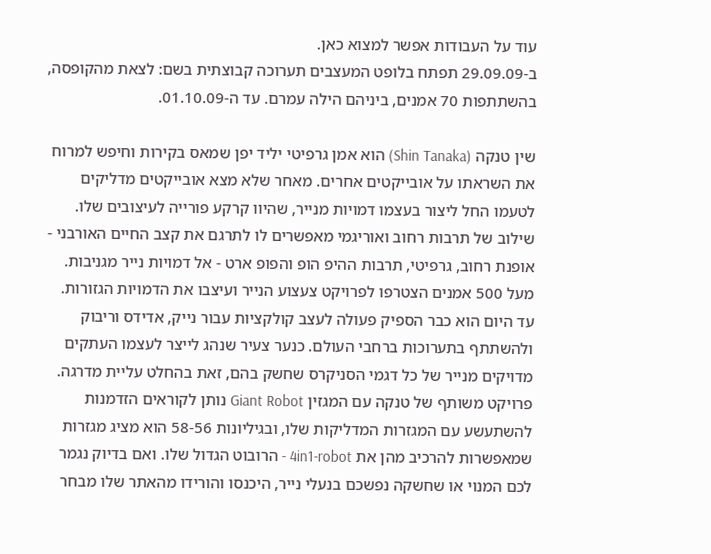עוד על העבודות אפשר למצוא כאן.
ב-29.09.09 תפתח בלופט המעצבים תערוכה קבוצתית בשם: לצאת מהקופסה, בהשתתפות 70 אמנים, ביניהם הילה עמרם. עד ה-01.10.09.

שין טנקה (Shin Tanaka) הוא אמן גרפיטי יליד יפן שמאס בקירות וחיפש למרוח את השראתו על אובייקטים אחרים. מאחר שלא מצא אובייקטים מדליקים לטעמו החל ליצור בעצמו דמויות מנייר, שהיוו קרקע פורייה לעיצובים שלו. שילוב של תרבות רחוב ואוריגמי מאפשרים לו לתרגם את קצב החיים האורבני - אופנת רחוב, גרפיטי, תרבות ההיפ הופ והפופ ארט - אל דמויות נייר מגניבות. מעל 500 אמנים הצטרפו לפרויקט צעצוע הנייר ועיצבו את הדמויות הגזורות. עד היום הוא כבר הספיק פעולה לעצב קולקציות עבור נייק, אדידס וריבוק ולהשתתף בתערוכות ברחבי העולם. כנער צעיר שנהג לייצר לעצמו העתקים מדויקים מנייר של כל דגמי הסניקרס שחשק בהם, זאת בהחלט עליית מדרגה.
פרויקט משותף של טנקה עם המגזין Giant Robot נותן לקוראים הזדמנות להשתעשע עם המגזרות המדליקות שלו, ובגיליונות 58-56 הוא מציג מגזרות שמאפשרות להרכיב מהן את 4in1-robot - הרובוט הגדול שלו. ואם בדיוק נגמר לכם המנוי או שחשקה נפשכם בנעלי נייר, היכנסו והורידו מהאתר שלו מבחר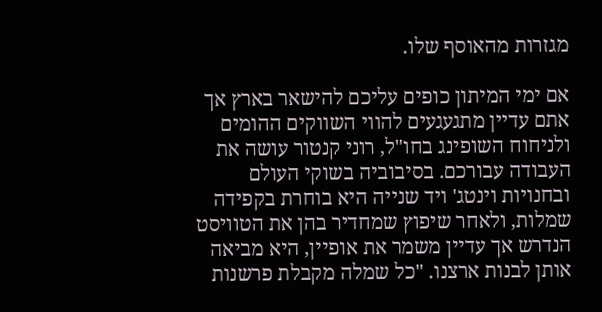מגזרות מהאוסף שלו.

אם ימי המיתון כופים עליכם להישאר בארץ אך אתם עדיין מתגעגעים להווי השווקים ההומים ולניחוח השופינג בחו"ל, רוני קנטור עושה את העבודה עבורכם. בסיבוביה בשוקי העולם ובחנויות וינטג' ויד שנייה היא בוחרת בקפידה שמלות, ולאחר שיפוץ שמחדיר בהן את הטוויסט הנדרש אך עדיין משמר את אופיין, היא מביאה אותן לבנות ארצנו. "כל שמלה מקבלת פרשנות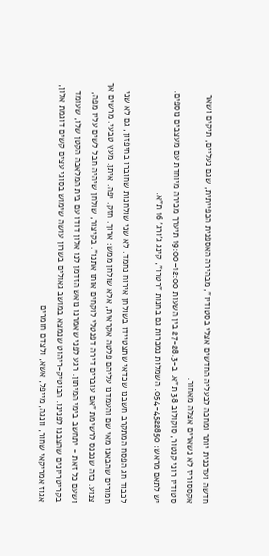חדשה ועדכנית יותר ומחכה לבעליה החדשים אצלי בסטודיו", מבהירה האספנית הכפייתית, שגם נעליים, תיקים ושאר אקססוריז לא נשארים אצלה מאחור.
סטודיו רוני קנטור, סוקולוב 38 ת"א. ב-27-28.3 בין השעות 12:00–19:00 תיערך מכירה מיוחדת עם מעצבים נוספים. יש לתאם מראש: 054-4522850. השמלות נמכרות גם בחנות "רטרו", קינג ג'ורג' 16 ת"א.

לכבוד חג הפסח המתקרב חשבנו שכדאי שתצטיידו בשולחן אירוח נחמד. לא שני שולחנות שחוברו בחיפזון, גם לא שני חמורים שהבאנו מאי שם והעמדנו עליהם פלטה אקראית, אלא שולחן ממש: ארוך. חזק. יפה. איתן. מעץ טבעי. מרשים אך צנוע. כזה שנכנס לרשימת "אם עוברים דירה דפנטלי לוקחים אותו אתנו". בקיצור, שולחן שיהיה חבל לשים עליו מפה, ושעם כל זאת - יתחשב בימי המיתון. רגע לפני שאמרנו נואש הזדמן לנו אלון דודו עם בית המלאכה הקטן שלו, שעומד בקריטריונים שהצבנו לפנינו. הבוטיק-ריהוט שנמצא במושב גאולים בשרון עושה שימוש בסוגי עצים קשים דוגמת אלון, אגוז אמריקאי שחור, וונגה, מייפל, אשא, ולצדם חומרים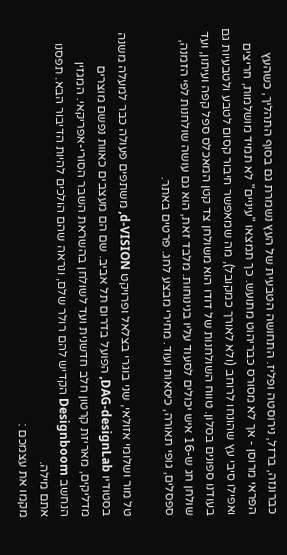כברונזה, ברזל, נירוסטה ופליז. התחושה הטבעית של העץ נשמרת גם בסוף התהליך, כשהעץ הפראי מרוסן - אך לא מסורס כבריהוט מתועש. כך תמצאו "עיניים" לא תמיד מושלמות, חריצים ואפילו סיבי עץ שהונחו לרוחב (ולא לאורך כמקובל), מה שמאפשר חיבור קסום לטבע ולטבעיות גם בעודנו ספונים בסלון. טווח השולחנות של דודו הוא משולחן צד קטן המאכלס ספל קפה ועיתון, ועד שולחן חג ש-16 איש יכולים לסעוד עליו בנינוחות. מלבד זאת, הוא גם עושה שולחנות לפי הזמנה, ספסלים, גופי תאורה, כיסאות ועוד. מחירי מבצע לחג. פרטים באתר.

טל מור ושלומי אזולאי, שני בוגרי בצלאל ופרויקט d-VISION, משתפים פעולה כבר למעלה משנה בסטודיו DAG-designLab, הפועל בדרום תל אביב. שם הם מעצבים כאוות נפשם מוצרים מדליקים, מאריזת קרטון חלב חדשנית ועד לשולחן בהשראת השבר הסורי-אפריקאי. המגזין הנחשב Designboom הקדיש להם רולר שלם, ונראה שהם הולכים להיות הדיבור הבא. תפסנו אתם מילה.
מקמו את עצמכם :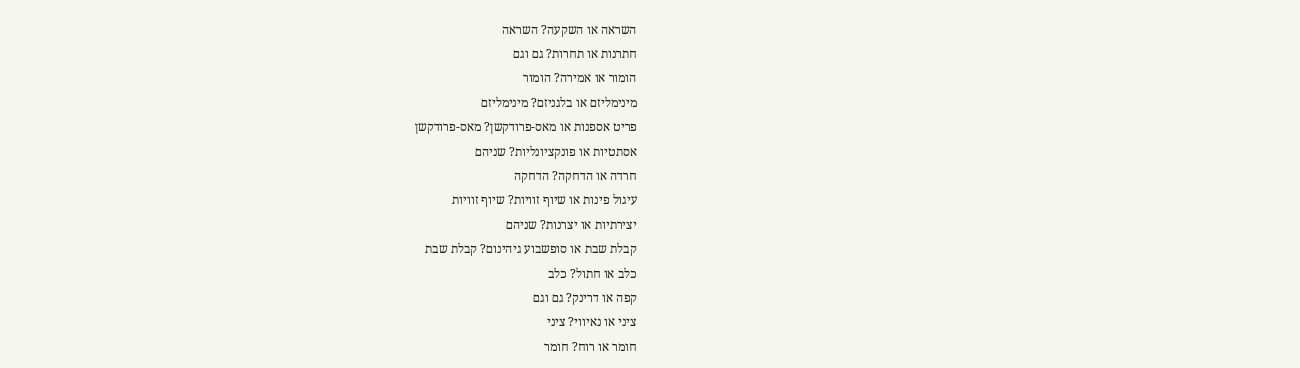השראה או השקעה? השראה
חתרנות או תחרות? גם וגם
הומור או אמירה? הומור
מינימליזם או בלגניזם? מינימליזם
פריט אספנות או מאס-פרודקשן? מאס-פרודקשן
אסתטיות או פונקציונליות? שניהם
חרדה או הדחקה? הדחקה
עיגול פינות או שיוף זוויות? שיוף זוויות
יצירתיות או יצרנות? שניהם
קבלת שבת או סופשבוע גיהינום? קבלת שבת
כלב או חתול? כלב
קפה או דרינק? גם וגם
ציני או נאיווי? ציני
חומר או רוח? חומר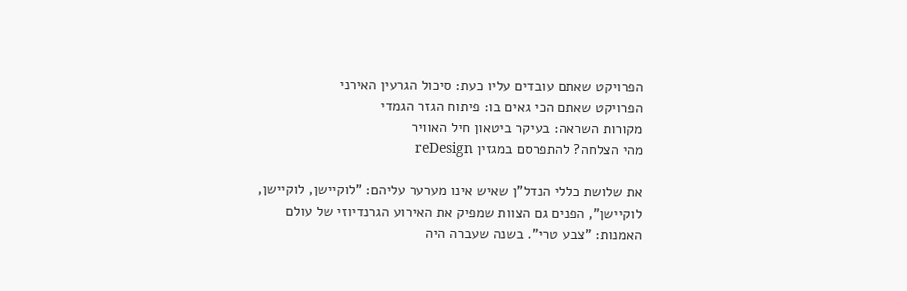הפרויקט שאתם עובדים עליו כעת: סיכול הגרעין האירני
הפרויקט שאתם הכי גאים בו: פיתוח הגזר הגמדי
מקורות השראה: בעיקר ביטאון חיל האוויר
מהי הצלחה? להתפרסם במגזין reDesign

את שלושת כללי הנדל"ן שאיש אינו מערער עליהם: "לוקיישן, לוקיישן, לוקיישן", הפנים גם הצוות שמפיק את האירוע הגרנדיוזי של עולם האמנות: "צבע טרי". בשנה שעברה היה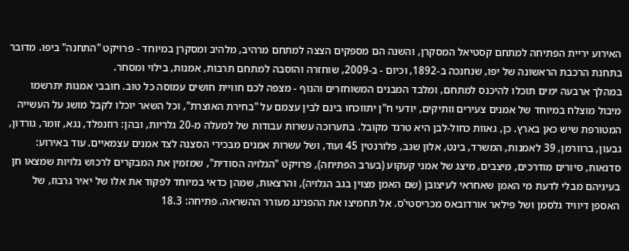האירוע יריית הפתיחה למתחם קסטיאל המסקרן, והשנה הם מספקים הצצה למתחם מרהיב, מלהיב ומסקרן במיוחד - פרויקט "התחנה" ביפו. מדובר בתחנת הרכבת הראשונה של יפו, שנחנכה ב-1892, וכיום - ב-2009, שוחזרה והוסבה למתחם תרבות, אמנות, בילוי ומסחר.
במהלך ארבעה ימים תוכלו להיכנס למתחם, ומלבד המבנים המשוחזרים והנוף - מצפה לכם חוויית חושים עמוסה כל טוב. חובבי אמנות יתרשמו מיבול מוצלח במיוחד של אמנים צעירים וותיקים, יודעי ח"ן יתווכחו בינם לבין עצמם על "בחירת האוצרת", וכל השאר יוכלו לקבל מושג על העשייה המטורפת שיש כאן בארץ. כן, גאוות כחול-לבן היא טרנד מקובל. בתערוכה עשרות עבודות של למעלה מ-20 גלריות, ובהן: רוזנפלד, נגא, זומר, גורדון, גבעון, ברוורמן, 39 לאמנות, המשרד, בינט, אלון שגב, פלורנטין 45 ועוד, ושל עשרות אמנים מבכירי הסצנה לצד אמנים עצמאיים. עוד באירוע: סדנאות, סיורים מודרכים, מיצבים, מיצג של אמני קעקוע (בערב הפתיחה), פרויקט "הגלויה הסודית", שמזמין את המבקרים לרכוש גלויות שמצאו חן בעיניהם מבלי לדעת מי האמן שאחראי לעיצובן (שם האמן מצוין בגב הגלויה), והרצאות, שמהן כדאי במיוחד לפקוד את אלו של יאיר גרבוז, של האספן דיוויד גלסמן ושל פילאר אורדובאס מכריסטי'ס. אל תחמיצו את ההפנינג מעורר ההשראה. פתיחה: 18.3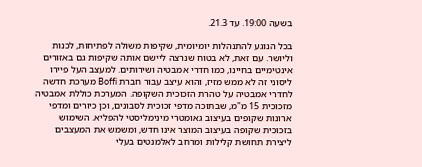בשעה 19:00. עד 21.3.

בכל הנוגע להתנהלות יומיומית, שקיפות משולה לפתיחות, לכנות וליושר. עם זאת, לא בטוח שנרצה ליישם אותה שקיפות גם באזורים אינטימיים בחיינו, כמו חדרי אמבטיה ושירותים. למעצב העל פיירו ליסוני זה לא ממש מזיז, והוא עיצב עבור חברת Boffi מערכת חדשה לחדרי אמבטיה על טהרת הזכוכית השקופה. המערכת כוללת אמבטיה מזכוכית 15 מ"מ, שבתוכה מדפי זכוכית לסבונים, וכן כיורים ומדפי ארונות שקופים בעיצוב גאומטרי מינימליסטי להפליא. השימוש בזכוכית שקופה בעיצוב המוצר אינו חדש, ומשמש את המעצבים ליצירת תחושת קלילות ומרחב לאלמנטים בעלי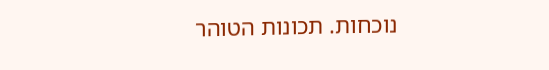נוכחות. תכונות הטוהר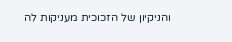והניקיון של הזכוכית מעניקות לה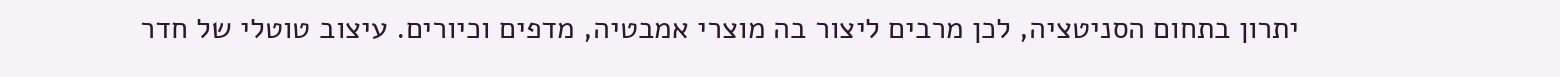יתרון בתחום הסניטציה, לכן מרבים ליצור בה מוצרי אמבטיה, מדפים וכיורים. עיצוב טוטלי של חדר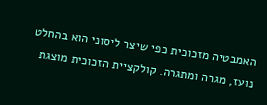האמבטיה מזכוכית כפי שיצר ליסוני הוא בהחלט נועז, מגרה ומתגרה. קולקציית הזכוכית מוצגת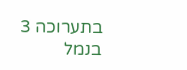בתערוכה 3 בנמל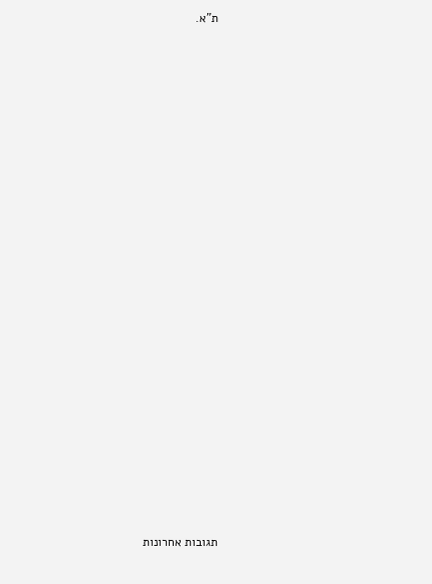ת"א.






















תגובות אחרונות